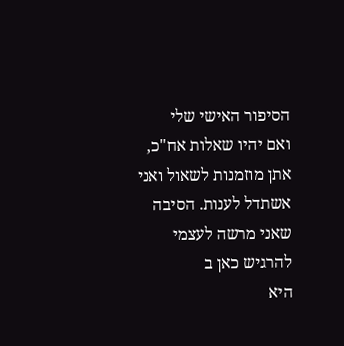הסיפור האישי שלי
ואם יהיו שאלות אח"כ, אתן מוזמנות לשאול ואני אשתדל לענות. הסיבה שאני מרשה לעצמי להרגיש כאן ב
היא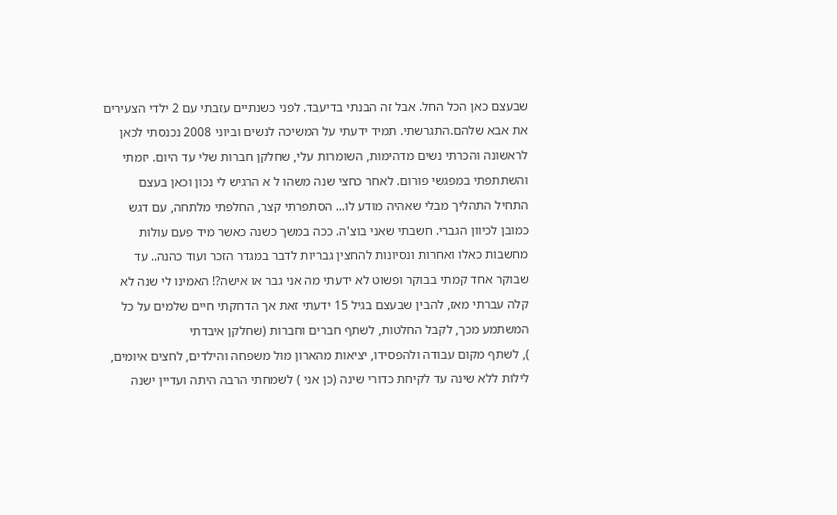שבעצם כאן הכל החל. אבל זה הבנתי בדיעבד. לפני כשנתיים עזבתי עם 2 ילדי הצעירים את אבא שלהם.התגרשתי. תמיד ידעתי על המשיכה לנשים וביוני 2008 נכנסתי לכאן לראשונה והכרתי נשים מדהימות, השומרות עלי, שחלקן חברות שלי עד היום. יזמתי והשתתפתי במפגשי פורום. לאחר כחצי שנה משהו ל א הרגיש לי נכון וכאן בעצם התחיל התהליך מבלי שאהיה מודע לו... הסתפרתי קצר, החלפתי מלתחה, עם דגש כמובן לכיוון הגברי. חשבתי שאני בוצ'ה. ככה במשך כשנה כאשר מיד פעם עולות מחשבות כאלו ואחרות ונסיונות להחצין גבריות לדבר במגדר הזכר ועוד כהנה.. עד שבוקר אחד קמתי בבוקר ופשוט לא ידעתי מה אני גבר או אישה?! האמינו לי שנה לא קלה עברתי מאז, להבין שבעצם בגיל 15 ידעתי זאת אך הדחקתי חיים שלמים על כל המשתמע מכך, לקבל החלטות, לשתף חברים וחברות (שחלקן איבדתי
), לשתף מקום עבודה ולהפסידו, יציאות מהארון מול משפחה והילדים, לחצים איומים, לילות ללא שינה עד לקיחת כדורי שינה (כן אני ) לשמחתי הרבה היתה ועדיין ישנה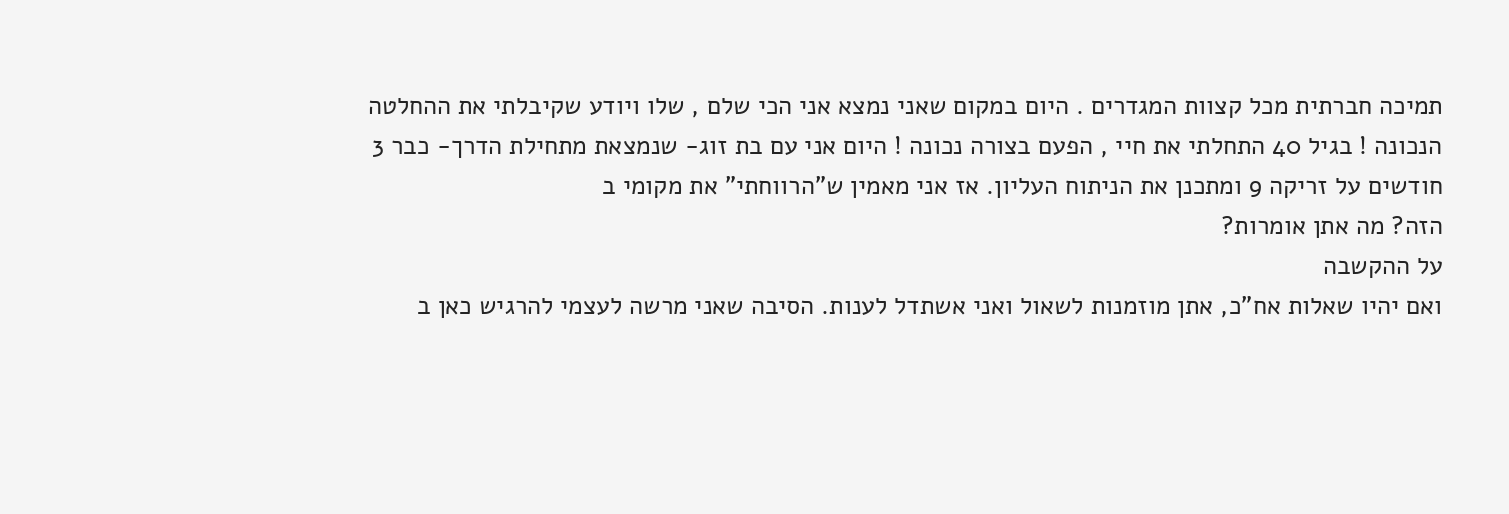תמיכה חברתית מכל קצוות המגדרים . היום במקום שאני נמצא אני הכי שלם , שלו ויודע שקיבלתי את ההחלטה הנכונה ! בגיל 40 התחלתי את חיי , הפעם בצורה נכונה ! היום אני עם בת זוג- שנמצאת מתחילת הדרך- כבר 3 חודשים על זריקה 9 ומתכנן את הניתוח העליון. אז אני מאמין ש"הרווחתי" את מקומי ב
הזה? מה אתן אומרות?
על ההקשבה
ואם יהיו שאלות אח"כ, אתן מוזמנות לשאול ואני אשתדל לענות. הסיבה שאני מרשה לעצמי להרגיש כאן ב